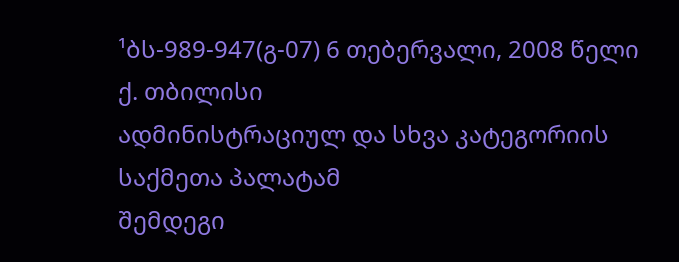¹ბს-989-947(გ-07) 6 თებერვალი, 2008 წელი
ქ. თბილისი
ადმინისტრაციულ და სხვა კატეგორიის საქმეთა პალატამ
შემდეგი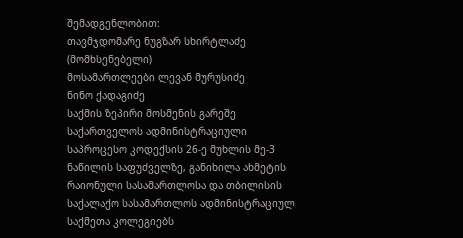შემადგენლობით:
თავმჯდომარე ნუგზარ სხირტლაძე (მომხსენებელი)
მოსამართლეები ლევან მურუსიძე
ნინო ქადაგიძე
საქმის ზეპირი მოსმენის გარეშე საქართველოს ადმინისტრაციული საპროცესო კოდექსის 26-ე მუხლის მე-3 ნაწილის საფუძველზე, განიხილა ახმეტის რაიონული სასამართლოსა და თბილისის საქალაქო სასამართლოს ადმინისტრაციულ საქმეთა კოლეგიებს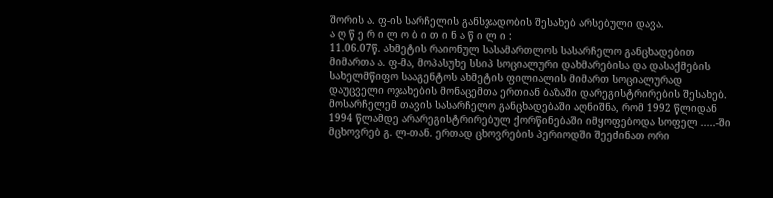შორის ა. ფ-ის სარჩელის განსჯადობის შესახებ არსებული დავა.
ა ღ წ ე რ ი ლ ო ბ ი თ ი ნ ა წ ი ლ ი :
11.06.07წ. ახმეტის რაიონულ სასამართლოს სასარჩელო განცხადებით მიმართა ა. ფ-მა, მოპასუხე სსიპ სოციალური დახმარებისა და დასაქმების სახელმწიფო სააგენტოს ახმეტის ფილიალის მიმართ სოციალურად დაუცველი ოჯახების მონაცემთა ერთიან ბაზაში დარეგისტრირების შესახებ. მოსარჩელემ თავის სასარჩელო განცხადებაში აღნიშნა, რომ 1992 წლიდან 1994 წლამდე არარეგისტრირებულ ქორწინებაში იმყოფებოდა სოფელ .....-ში მცხოვრებ გ. ლ-თან. ერთად ცხოვრების პერიოდში შეეძინათ ორი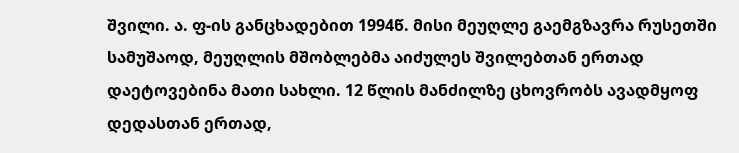შვილი. ა. ფ-ის განცხადებით 1994წ. მისი მეუღლე გაემგზავრა რუსეთში სამუშაოდ, მეუღლის მშობლებმა აიძულეს შვილებთან ერთად დაეტოვებინა მათი სახლი. 12 წლის მანძილზე ცხოვრობს ავადმყოფ დედასთან ერთად,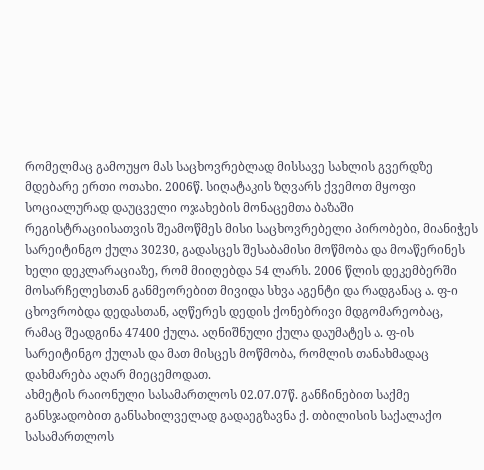რომელმაც გამოუყო მას საცხოვრებლად მისსავე სახლის გვერდზე მდებარე ერთი ოთახი. 2006წ. სიღატაკის ზღვარს ქვემოთ მყოფი სოციალურად დაუცველი ოჯახების მონაცემთა ბაზაში რეგისტრაციისათვის შეამოწმეს მისი საცხოვრებელი პირობები, მიანიჭეს სარეიტინგო ქულა 30230, გადასცეს შესაბამისი მოწმობა და მოაწერინეს ხელი დეკლარაციაზე, რომ მიიღებდა 54 ლარს. 2006 წლის დეკემბერში მოსარჩელესთან განმეორებით მივიდა სხვა აგენტი და რადგანაც ა. ფ-ი ცხოვრობდა დედასთან, აღწერეს დედის ქონებრივი მდგომარეობაც, რამაც შეადგინა 47400 ქულა. აღნიშნული ქულა დაუმატეს ა. ფ-ის სარეიტინგო ქულას და მათ მისცეს მოწმობა, რომლის თანახმადაც დახმარება აღარ მიეცემოდათ.
ახმეტის რაიონული სასამართლოს 02.07.07წ. განჩინებით საქმე განსჯადობით განსახილველად გადაეგზავნა ქ. თბილისის საქალაქო სასამართლოს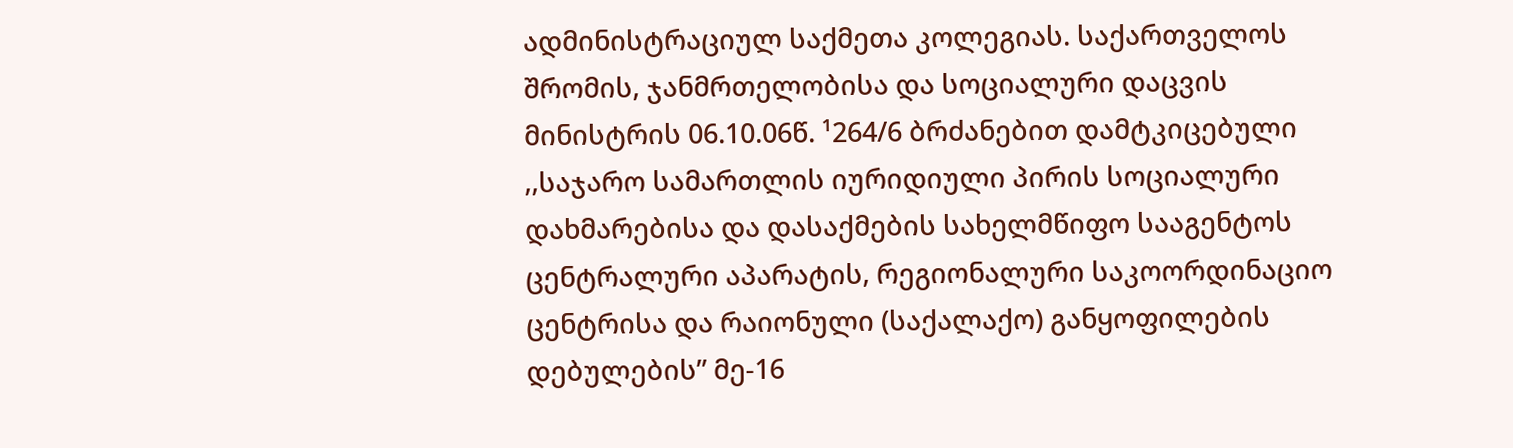ადმინისტრაციულ საქმეთა კოლეგიას. საქართველოს შრომის, ჯანმრთელობისა და სოციალური დაცვის მინისტრის 06.10.06წ. ¹264/6 ბრძანებით დამტკიცებული ,,საჯარო სამართლის იურიდიული პირის სოციალური დახმარებისა და დასაქმების სახელმწიფო სააგენტოს ცენტრალური აპარატის, რეგიონალური საკოორდინაციო ცენტრისა და რაიონული (საქალაქო) განყოფილების დებულების” მე-16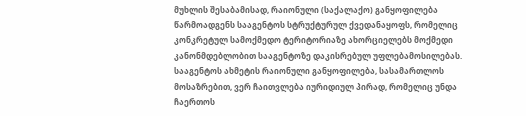მუხლის შესაბამისად, რაიონული (საქალაქო) განყოფილება წარმოადგენს სააგენტოს სტრუქტურულ ქვედანაყოფს, რომელიც კონკრეტულ სამოქმედო ტერიტორიაზე ახორციელებს მოქმედი კანონმდებლობით სააგენტოზე დაკისრებულ უფლებამოსილებას. სააგენტოს ახმეტის რაიონული განყოფილება, სასამართლოს მოსაზრებით, ვერ ჩაითვლება იურიდიულ პირად, რომელიც უნდა ჩაერთოს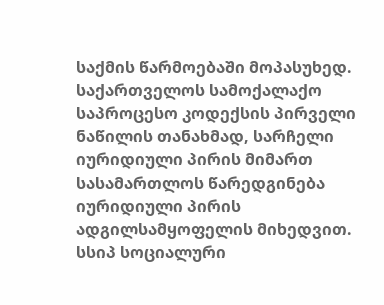საქმის წარმოებაში მოპასუხედ. საქართველოს სამოქალაქო საპროცესო კოდექსის პირველი ნაწილის თანახმად, სარჩელი იურიდიული პირის მიმართ სასამართლოს წარედგინება იურიდიული პირის ადგილსამყოფელის მიხედვით. სსიპ სოციალური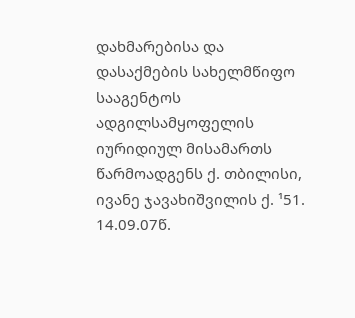დახმარებისა და დასაქმების სახელმწიფო სააგენტოს ადგილსამყოფელის იურიდიულ მისამართს წარმოადგენს ქ. თბილისი, ივანე ჯავახიშვილის ქ. ¹51.
14.09.07წ.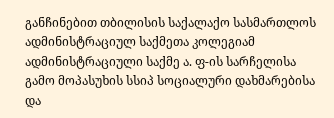განჩინებით თბილისის საქალაქო სასმართლოს ადმინისტრაციულ საქმეთა კოლეგიამ ადმინისტრაციული საქმე ა. ფ-ის სარჩელისა გამო მოპასუხის სსიპ სოციალური დახმარებისა და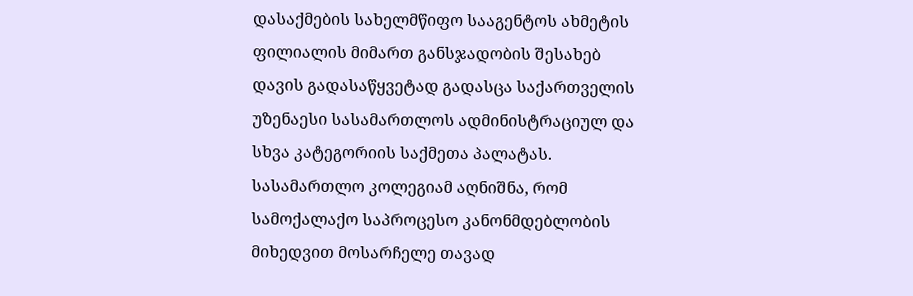დასაქმების სახელმწიფო სააგენტოს ახმეტის ფილიალის მიმართ განსჯადობის შესახებ დავის გადასაწყვეტად გადასცა საქართველის უზენაესი სასამართლოს ადმინისტრაციულ და სხვა კატეგორიის საქმეთა პალატას. სასამართლო კოლეგიამ აღნიშნა, რომ სამოქალაქო საპროცესო კანონმდებლობის მიხედვით მოსარჩელე თავად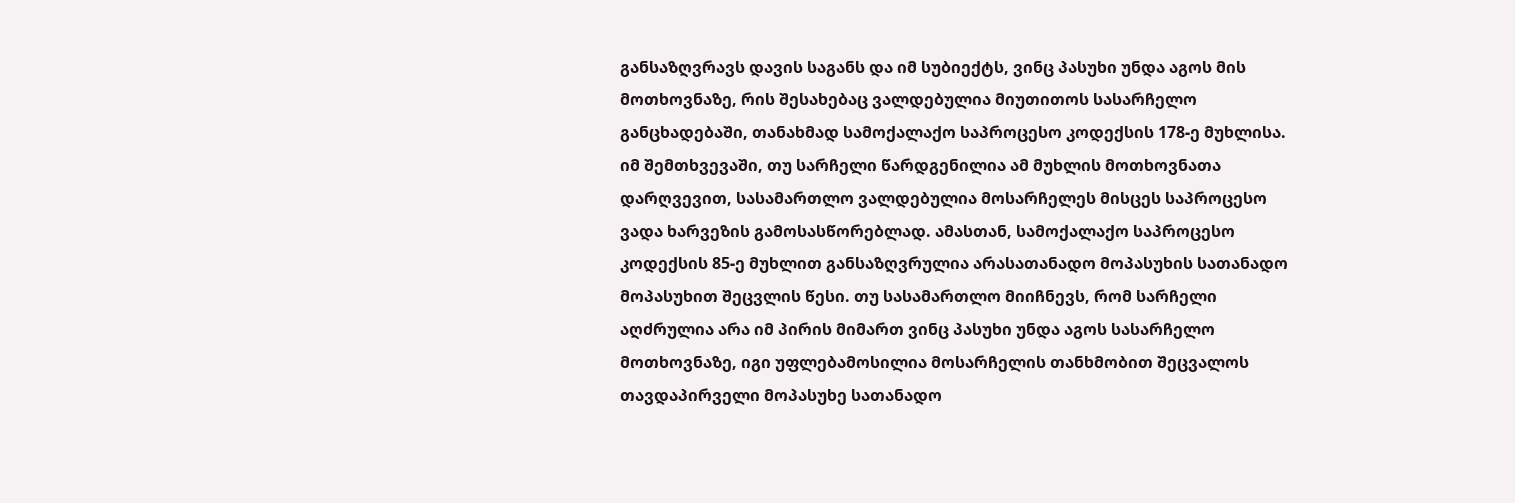განსაზღვრავს დავის საგანს და იმ სუბიექტს, ვინც პასუხი უნდა აგოს მის მოთხოვნაზე, რის შესახებაც ვალდებულია მიუთითოს სასარჩელო განცხადებაში, თანახმად სამოქალაქო საპროცესო კოდექსის 178-ე მუხლისა. იმ შემთხვევაში, თუ სარჩელი წარდგენილია ამ მუხლის მოთხოვნათა დარღვევით, სასამართლო ვალდებულია მოსარჩელეს მისცეს საპროცესო ვადა ხარვეზის გამოსასწორებლად. ამასთან, სამოქალაქო საპროცესო კოდექსის 85-ე მუხლით განსაზღვრულია არასათანადო მოპასუხის სათანადო მოპასუხით შეცვლის წესი. თუ სასამართლო მიიჩნევს, რომ სარჩელი აღძრულია არა იმ პირის მიმართ ვინც პასუხი უნდა აგოს სასარჩელო მოთხოვნაზე, იგი უფლებამოსილია მოსარჩელის თანხმობით შეცვალოს თავდაპირველი მოპასუხე სათანადო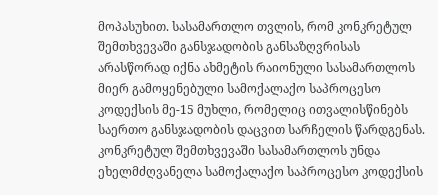მოპასუხით. სასამართლო თვლის, რომ კონკრეტულ შემთხვევაში განსჯადობის განსაზღვრისას არასწორად იქნა ახმეტის რაიონული სასამართლოს მიერ გამოყენებული სამოქალაქო საპროცესო კოდექსის მე-15 მუხლი, რომელიც ითვალისწინებს საერთო განსჯადობის დაცვით სარჩელის წარდგენას. კონკრეტულ შემთხვევაში სასამართლოს უნდა ეხელმძღვანელა სამოქალაქო საპროცესო კოდექსის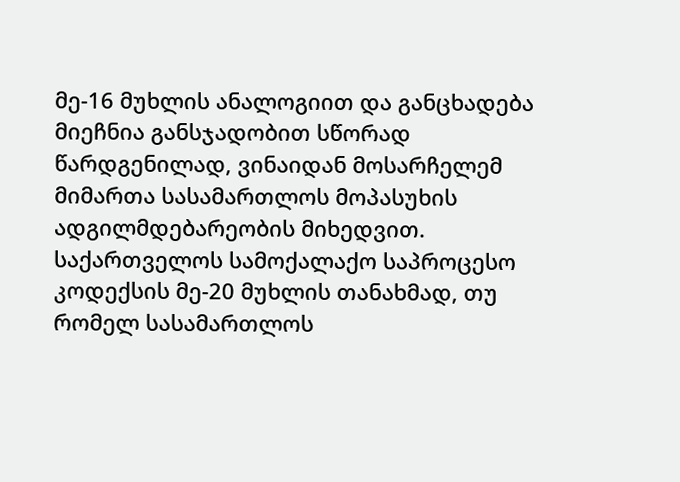მე-16 მუხლის ანალოგიით და განცხადება მიეჩნია განსჯადობით სწორად წარდგენილად, ვინაიდან მოსარჩელემ მიმართა სასამართლოს მოპასუხის ადგილმდებარეობის მიხედვით. საქართველოს სამოქალაქო საპროცესო კოდექსის მე-20 მუხლის თანახმად, თუ რომელ სასამართლოს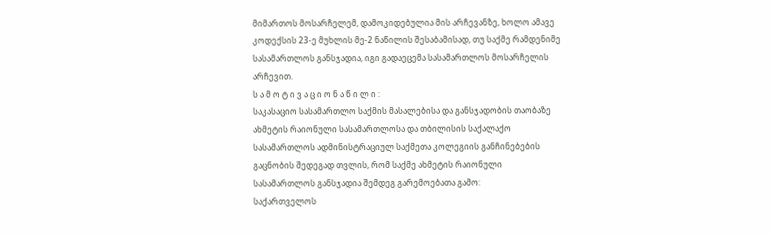მიმართოს მოსარჩელემ, დამოკიდებულია მის არჩევანზე, ხოლო ამავე კოდექსის 23-ე მუხლის მე-2 ნაწილის შესაბამისად, თუ საქმე რამდენიმე სასამართლოს განსჯადია, იგი გადაეცემა სასამართლოს მოსარჩელის არჩევით.
ს ა მ ო ტ ი ვ ა ც ი ო ნ ა წ ი ლ ი :
საკასაციო სასამართლო საქმის მასალებისა და განსჯადობის თაობაზე ახმეტის რაიონული სასამართლოსა და თბილისის საქალაქო სასამართლოს ადმინისტრაციულ საქმეთა კოლეგიის განჩინებების გაცნობის შედეგად თვლის, რომ საქმე ახმეტის რაიონული სასამართლოს განსჯადია შემდეგ გარემოებათა გამო:
საქართველოს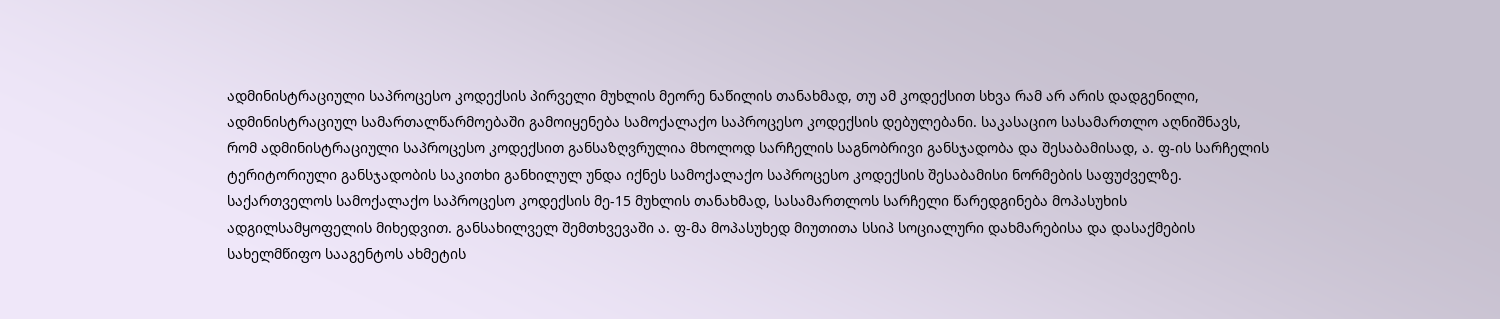ადმინისტრაციული საპროცესო კოდექსის პირველი მუხლის მეორე ნაწილის თანახმად, თუ ამ კოდექსით სხვა რამ არ არის დადგენილი, ადმინისტრაციულ სამართალწარმოებაში გამოიყენება სამოქალაქო საპროცესო კოდექსის დებულებანი. საკასაციო სასამართლო აღნიშნავს, რომ ადმინისტრაციული საპროცესო კოდექსით განსაზღვრულია მხოლოდ სარჩელის საგნობრივი განსჯადობა და შესაბამისად, ა. ფ-ის სარჩელის ტერიტორიული განსჯადობის საკითხი განხილულ უნდა იქნეს სამოქალაქო საპროცესო კოდექსის შესაბამისი ნორმების საფუძველზე. საქართველოს სამოქალაქო საპროცესო კოდექსის მე-15 მუხლის თანახმად, სასამართლოს სარჩელი წარედგინება მოპასუხის ადგილსამყოფელის მიხედვით. განსახილველ შემთხვევაში ა. ფ-მა მოპასუხედ მიუთითა სსიპ სოციალური დახმარებისა და დასაქმების სახელმწიფო სააგენტოს ახმეტის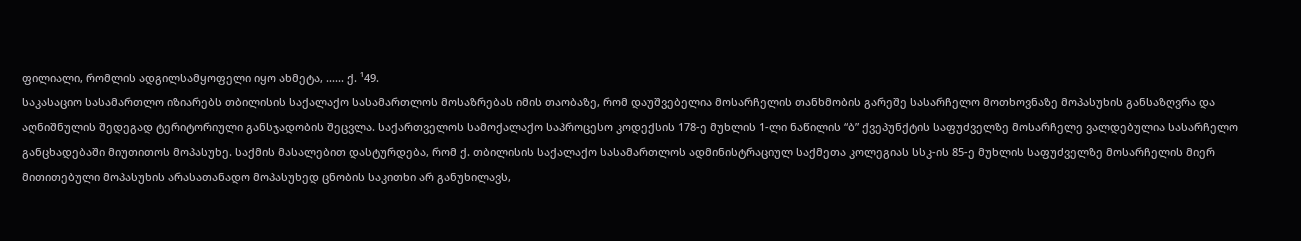ფილიალი, რომლის ადგილსამყოფელი იყო ახმეტა, ...... ქ. ¹49.
საკასაციო სასამართლო იზიარებს თბილისის საქალაქო სასამართლოს მოსაზრებას იმის თაობაზე, რომ დაუშვებელია მოსარჩელის თანხმობის გარეშე სასარჩელო მოთხოვნაზე მოპასუხის განსაზღვრა და აღნიშნულის შედეგად ტერიტორიული განსჯადობის შეცვლა. საქართველოს სამოქალაქო საპროცესო კოდექსის 178-ე მუხლის 1-ლი ნაწილის “ბ” ქვეპუნქტის საფუძველზე მოსარჩელე ვალდებულია სასარჩელო განცხადებაში მიუთითოს მოპასუხე. საქმის მასალებით დასტურდება, რომ ქ. თბილისის საქალაქო სასამართლოს ადმინისტრაციულ საქმეთა კოლეგიას სსკ-ის 85-ე მუხლის საფუძველზე მოსარჩელის მიერ მითითებული მოპასუხის არასათანადო მოპასუხედ ცნობის საკითხი არ განუხილავს,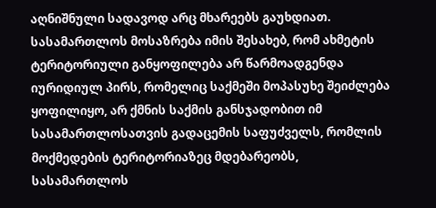აღნიშნული სადავოდ არც მხარეებს გაუხდიათ. სასამართლოს მოსაზრება იმის შესახებ, რომ ახმეტის ტერიტორიული განყოფილება არ წარმოადგენდა იურიდიულ პირს, რომელიც საქმეში მოპასუხე შეიძლება ყოფილიყო, არ ქმნის საქმის განსჯადობით იმ სასამართლოსათვის გადაცემის საფუძველს, რომლის მოქმედების ტერიტორიაზეც მდებარეობს, სასამართლოს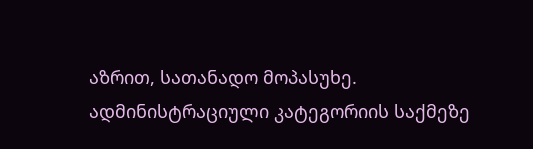აზრით, სათანადო მოპასუხე. ადმინისტრაციული კატეგორიის საქმეზე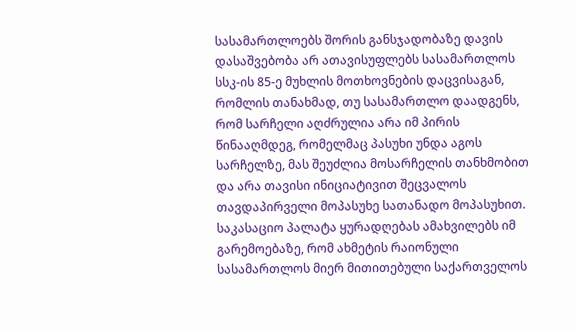სასამართლოებს შორის განსჯადობაზე დავის დასაშვებობა არ ათავისუფლებს სასამართლოს სსკ-ის 85-ე მუხლის მოთხოვნების დაცვისაგან, რომლის თანახმად, თუ სასამართლო დაადგენს, რომ სარჩელი აღძრულია არა იმ პირის წინააღმდეგ, რომელმაც პასუხი უნდა აგოს სარჩელზე, მას შეუძლია მოსარჩელის თანხმობით და არა თავისი ინიციატივით შეცვალოს თავდაპირველი მოპასუხე სათანადო მოპასუხით.
საკასაციო პალატა ყურადღებას ამახვილებს იმ გარემოებაზე, რომ ახმეტის რაიონული სასამართლოს მიერ მითითებული საქართველოს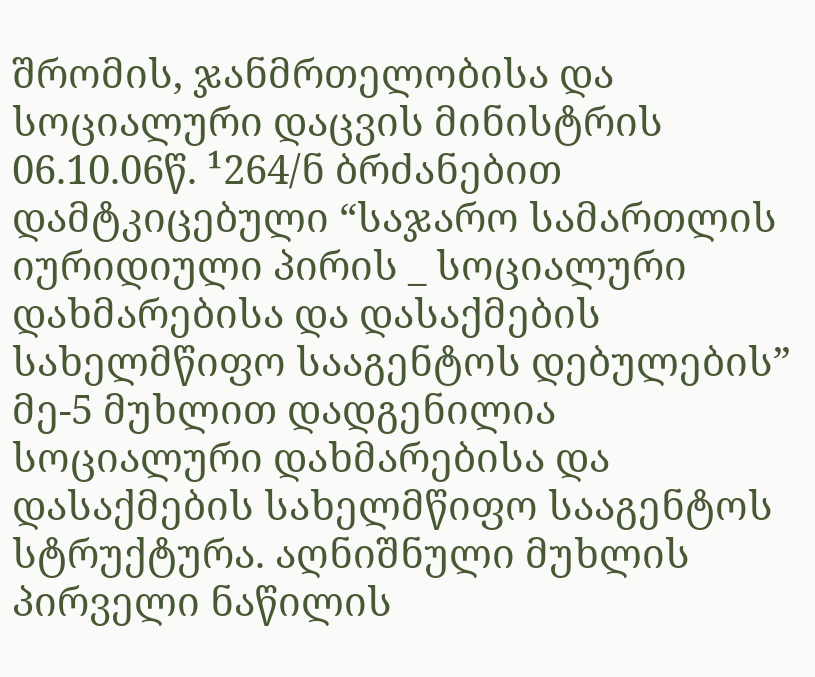შრომის, ჯანმრთელობისა და სოციალური დაცვის მინისტრის 06.10.06წ. ¹264/ნ ბრძანებით დამტკიცებული “საჯარო სამართლის იურიდიული პირის _ სოციალური დახმარებისა და დასაქმების სახელმწიფო სააგენტოს დებულების” მე-5 მუხლით დადგენილია სოციალური დახმარებისა და დასაქმების სახელმწიფო სააგენტოს სტრუქტურა. აღნიშნული მუხლის პირველი ნაწილის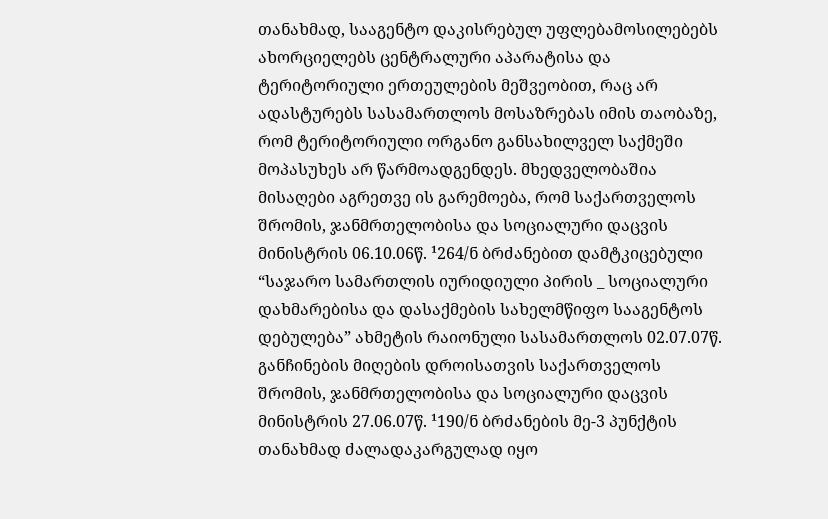თანახმად, სააგენტო დაკისრებულ უფლებამოსილებებს ახორციელებს ცენტრალური აპარატისა და ტერიტორიული ერთეულების მეშვეობით, რაც არ ადასტურებს სასამართლოს მოსაზრებას იმის თაობაზე, რომ ტერიტორიული ორგანო განსახილველ საქმეში მოპასუხეს არ წარმოადგენდეს. მხედველობაშია მისაღები აგრეთვე ის გარემოება, რომ საქართველოს შრომის, ჯანმრთელობისა და სოციალური დაცვის მინისტრის 06.10.06წ. ¹264/ნ ბრძანებით დამტკიცებული “საჯარო სამართლის იურიდიული პირის _ სოციალური დახმარებისა და დასაქმების სახელმწიფო სააგენტოს დებულება” ახმეტის რაიონული სასამართლოს 02.07.07წ. განჩინების მიღების დროისათვის საქართველოს შრომის, ჯანმრთელობისა და სოციალური დაცვის მინისტრის 27.06.07წ. ¹190/ნ ბრძანების მე-3 პუნქტის თანახმად ძალადაკარგულად იყო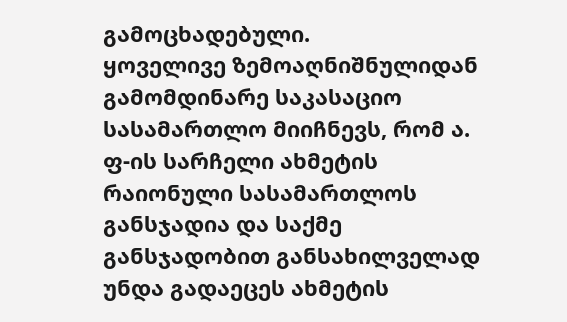გამოცხადებული.
ყოველივე ზემოაღნიშნულიდან გამომდინარე საკასაციო სასამართლო მიიჩნევს, რომ ა. ფ-ის სარჩელი ახმეტის რაიონული სასამართლოს განსჯადია და საქმე განსჯადობით განსახილველად უნდა გადაეცეს ახმეტის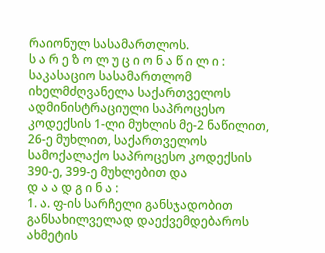რაიონულ სასამართლოს.
ს ა რ ე ზ ო ლ უ ც ი ო ნ ა წ ი ლ ი :
საკასაციო სასამართლომ იხელმძღვანელა საქართველოს ადმინისტრაციული საპროცესო კოდექსის 1-ლი მუხლის მე-2 ნაწილით, 26-ე მუხლით, საქართველოს სამოქალაქო საპროცესო კოდექსის 390-ე, 399-ე მუხლებით და
დ ა ა დ გ ი ნ ა :
1. ა. ფ-ის სარჩელი განსჯადობით განსახილველად დაექვემდებაროს ახმეტის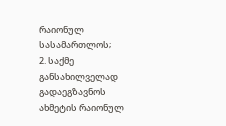რაიონულ სასამართლოს;
2. საქმე განსახილველად გადაეგზავნოს ახმეტის რაიონულ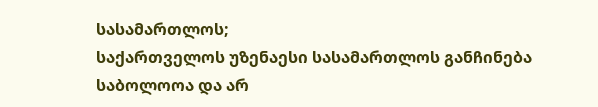სასამართლოს;
საქართველოს უზენაესი სასამართლოს განჩინება საბოლოოა და არ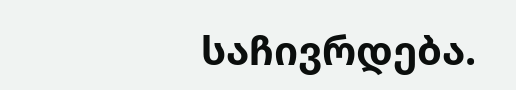საჩივრდება.